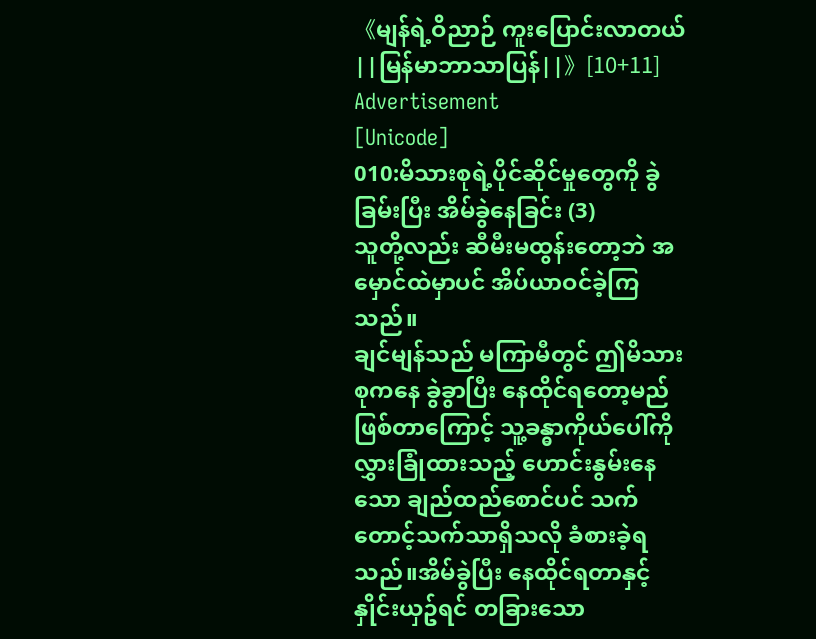《မျန်ရဲ့ဝိညာဉ် ကူးပြောင်းလာတယ် ||မြန်မာဘာသာပြန်||》[10+11]
Advertisement
[Unicode]
010:မိသားစုရဲ့ပိုင်ဆိုင်မှုတွေကို ခွဲခြမ်းပြီး အိမ်ခွဲနေခြင်း (3)
သူတို့လည်း ဆီမီးမထွန်းတော့ဘဲ အမှောင်ထဲမှာပင် အိပ်ယာဝင်ခဲ့ကြသည်။
ချင်မျန်သည် မကြာမီတွင် ဤမိသားစုကနေ ခွဲခွာပြီး နေထိုင်ရတော့မည်ဖြစ်တာကြောင့် သူ့ခန္ဓာကိုယ်ပေါ်ကို လွှားခြုံထားသည့် ဟောင်းနွမ်းနေသော ချည်ထည်စောင်ပင် သက်တောင့်သက်သာရှိသလို ခံစားခဲ့ရသည်။အိမ်ခွဲပြီး နေထိုင်ရတာနှင့် နှိုင်းယှဥ်ရင် တခြားသော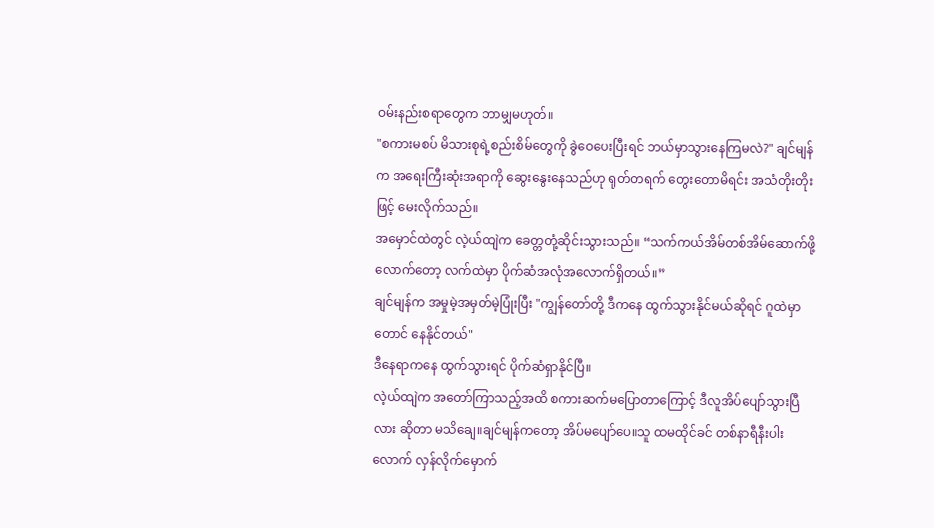ဝမ်းနည်းစရာတွေက ဘာမျှမဟုတ်။
"စကားမစပ် မိသားစုရဲ့စည်းစိမ်တွေကို ခွဲဝေပေးပြီးရင် ဘယ်မှာသွားနေကြမလဲ?" ချင်မျန်က အရေးကြီးဆုံးအရာကို ဆွေးနွေးနေသည်ဟု ရုတ်တရက် တွေးတောမိရင်း အသံတိုးတိုးဖြင့် မေးလိုက်သည်။
အမှောင်ထဲတွင် လဲ့ယ်ထျဲက ခေတ္တတုံ့ဆိုင်းသွားသည်။ “သက်ကယ်အိမ်တစ်အိမ်ဆောက်ဖို့လောက်တော့ လက်ထဲမှာ ပိုက်ဆံအလုံအလောက်ရှိတယ်။”
ချင်မျန်က အမှုမဲ့အမှတ်မဲ့ပြုံးပြီး "ကျွန်တော်တို့ ဒီကနေ ထွက်သွားနိုင်မယ်ဆိုရင် ဂူထဲမှာတောင် နေနိုင်တယ်"
ဒီနေရာကနေ ထွက်သွားရင် ပိုက်ဆံရှာနိုင်ပြီ။
လဲ့ယ်ထျဲက အတော်ကြာသည့်အထိ စကားဆက်မပြောတာကြောင့် ဒီလူအိပ်ပျော်သွားပြီလား ဆိုတာ မသိချေ။ချင်မျန်ကတော့ အိပ်မပျော်ပေ။သူ ထမထိုင်ခင် တစ်နာရီနီးပါးလောက် လှန်လိုက်မှောက်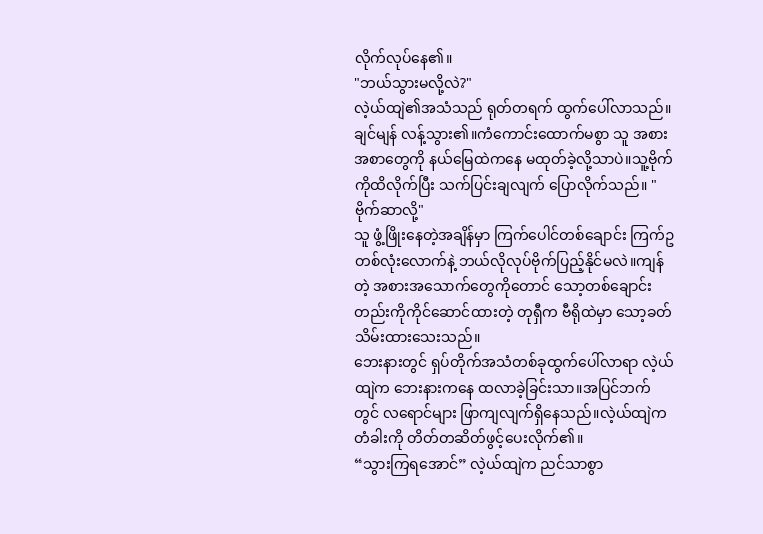လိုက်လုပ်နေ၏။
"ဘယ်သွားမလို့လဲ?"
လဲ့ယ်ထျဲ၏အသံသည် ရုတ်တရက် ထွက်ပေါ်လာသည်။ချင်မျန် လန့်သွား၏။ကံကောင်းထောက်မစွာ သူ အစားအစာတွေကို နယ်မြေထဲကနေ မထုတ်ခဲ့လို့သာပဲ။သူ့ဗိုက်ကိုထိလိုက်ပြီး သက်ပြင်းချလျက် ပြောလိုက်သည်။ "ဗိုက်ဆာလို့"
သူ ဖွံ့ဖြိုးနေတဲ့အချိန်မှာ ကြက်ပေါင်တစ်ချောင်း ကြက်ဥတစ်လုံးလောက်နဲ့ ဘယ်လိုလုပ်ဗိုက်ပြည့်နိုင်မလဲ။ကျန်တဲ့ အစားအသောက်တွေကိုတောင် သော့တစ်ချောင်းတည်းကိုကိုင်ဆောင်ထားတဲ့ တုရှီက ဗီရိုထဲမှာ သော့ခတ်သိမ်းထားသေးသည်။
ဘေးနားတွင် ရှပ်တိုက်အသံတစ်ခုထွက်ပေါ်လာရာ လဲ့ယ်ထျဲက ဘေးနားကနေ ထလာခဲ့ခြင်းသာ။အပြင်ဘက်တွင် လရောင်များ ဖြာကျလျက်ရှိနေသည်။လဲ့ယ်ထျဲက တံခါးကို တိတ်တဆိတ်ဖွင့်ပေးလိုက်၏။
“သွားကြရအောင်” လဲ့ယ်ထျဲက ညင်သာစွာ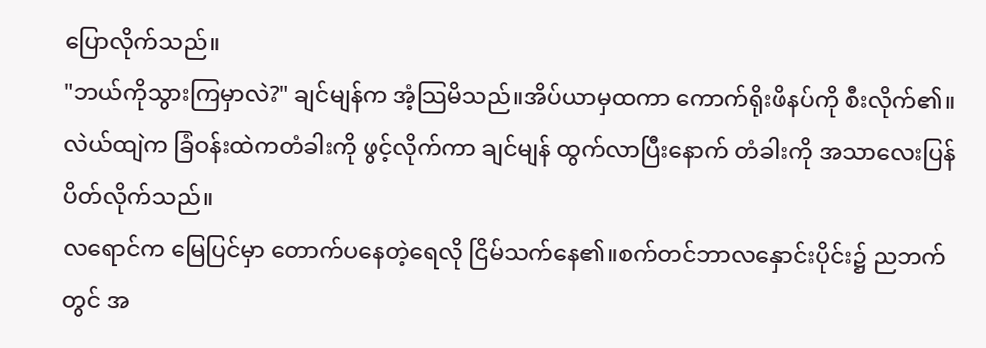ပြောလိုက်သည်။
"ဘယ်ကိုသွားကြမှာလဲ?" ချင်မျန်က အံ့သြမိသည်။အိပ်ယာမှထကာ ကောက်ရိုးဖိနပ်ကို စီးလိုက်၏။
လဲယ်ထျဲက ခြံဝန်းထဲကတံခါးကို ဖွင့်လိုက်ကာ ချင်မျန် ထွက်လာပြီးနောက် တံခါးကို အသာလေးပြန်ပိတ်လိုက်သည်။
လရောင်က မြေပြင်မှာ တောက်ပနေတဲ့ရေလို ငြိမ်သက်နေ၏။စက်တင်ဘာလနှောင်းပိုင်း၌ ညဘက်တွင် အ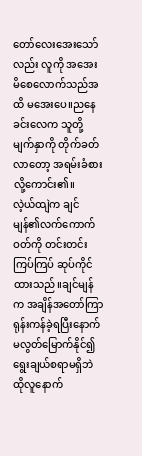တော်လေးအေးသော်လည်း လူကို အအေးမိစေလောက်သည်အထိ မအေးပေ။ညနေခင်းလေက သူတို့မျက်နှာကို တိုက်ခတ်လာတော့ အရမ်းခံစားလို့ကောင်း၏။
လဲ့ယ်ထျဲက ချင်မျန်၏လက်ကောက်ဝတ်ကို တင်းတင်းကြပ်ကြပ် ဆုပ်ကိုင်ထားသည်။ချင်မျန်က အချိန်အတော်ကြာ ရုန်းကန်ခဲ့ရပြီးနောက် မလွတ်မြောက်နိုင်၍ ရွေးချယ်စရာမရှိဘဲ ထိုလူနောက်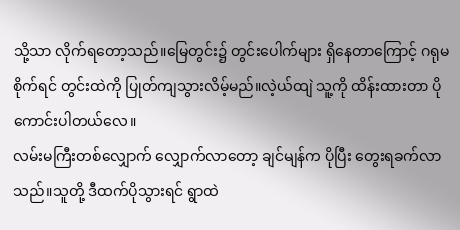သို့သာ လိုက်ရတော့သည်။မြေတွင်း၌ တွင်းပေါက်များ ရှိနေတာကြောင့် ဂရုမစိုက်ရင် တွင်းထဲကို ပြုတ်ကျသွားလိမ့်မည်။လဲ့ယ်ထျဲ သူ့ကို ထိန်းထားတာ ပိုကောင်းပါတယ်လေ။
လမ်းမကြီးတစ်လျှောက် လျှောက်လာတော့ ချင်မျန်က ပိုပြီး တွေးရခက်လာသည်။သူတို့ ဒီထက်ပိုသွားရင် ရွာထဲ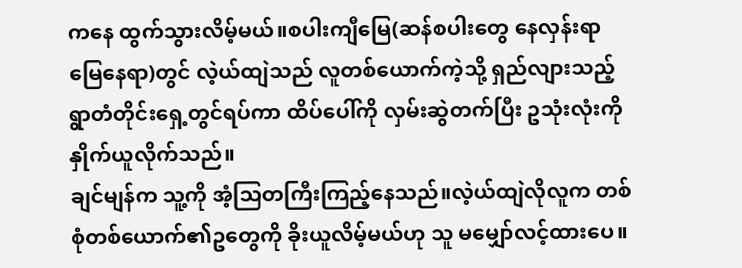ကနေ ထွက်သွားလိမ့်မယ်။စပါးကျီမြေ(ဆန်စပါးတွေ နေလှန်းရာမြေနေရာ)တွင် လဲ့ယ်ထျဲသည် လူတစ်ယောက်ကဲ့သို့ ရှည်လျားသည့် ရွာတံတိုင်းရှေ့တွင်ရပ်ကာ ထိပ်ပေါ်ကို လှမ်းဆွဲတက်ပြီး ဥသုံးလုံးကို နှိုက်ယူလိုက်သည်။
ချင်မျန်က သူ့ကို အံ့သြတကြီးကြည့်နေသည်။လဲ့ယ်ထျဲလိုလူက တစ်စုံတစ်ယောက်၏ဥတွေကို ခိုးယူလိမ့်မယ်ဟု သူ မမျှော်လင့်ထားပေ။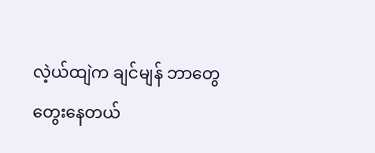လဲ့ယ်ထျဲက ချင်မျန် ဘာတွေတွေးနေတယ်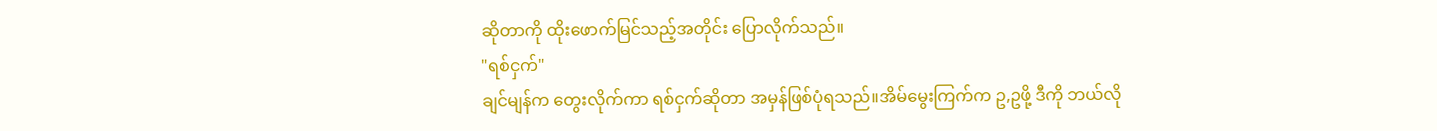ဆိုတာကို ထိုးဖောက်မြင်သည့်အတိုင်း ပြောလိုက်သည်။
"ရစ်ငှက်"
ချင်မျန်က တွေးလိုက်ကာ ရစ်ငှက်ဆိုတာ အမှန်ဖြစ်ပုံရသည်။အိမ်မွေးကြက်က ဥ,ဥဖို့ ဒီကို ဘယ်လို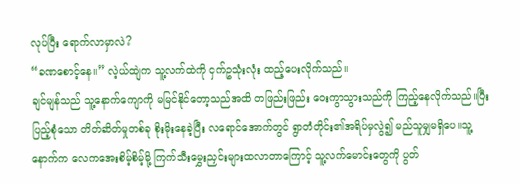လုပ်ပြီး ရောက်လာမှာလဲ?
“ခဏစောင့်နေ။” လဲ့ယ်ထျဲက သူ့လက်ထဲကို ငှက်ဥသုံးလုံး ထည့်ပေးလိုက်သည်။
ချင်မျန်သည် သူ့နောက်ကျောကို မမြင်နိုင်တော့သည်အထိ တဖြည်းဖြည်း ဝေးကွာသွားသည်ကို ကြည့်နေလိုက်သည်။ပြီးပြည့်စုံသော တိတ်ဆိတ်မှုတစ်ခု စိုးမိုးနေခဲ့ပြီး လရောင်အောက်တွင် ရွာတံတိုင်း၏အရိပ်မှလွဲ၍ မည်သူမျှမရှိပေ။သူ့နောက်က လေကအေးစိမ့်စိမ့်မို့ ကြက်သီးမွှေးညှင်းများထလာတာကြောင့် သူ့လက်မောင်းတွေကို ပွတ်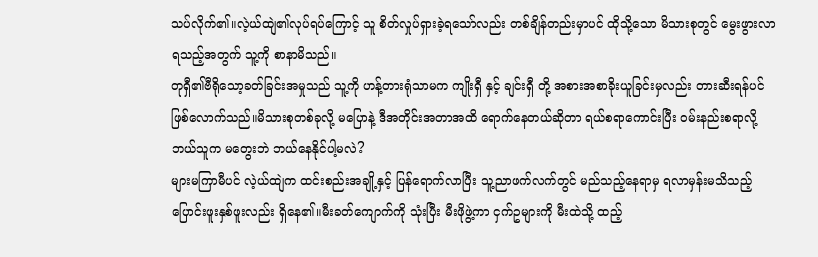သပ်လိုက်၏။လဲ့ယ်ထျဲ၏လုပ်ရပ်ကြောင့် သူ စိတ်လှုပ်ရှားခဲ့ရသော်လည်း တစ်ချိန်တည်းမှာပင် ထိုသို့သော မိသားစုတွင် မွေးဖွားလာရသည့်အတွက် သူ့ကို စာနာမိသည်။
တုရှီ၏ဗီရိုသော့ခတ်ခြင်းအမှုသည် သူ့ကို ဟန့်တားရုံသာမက ကျိုးရှီ နှင့် ချင်းရှီ တို့ အစားအစာခိုးယူခြင်းမှလည်း တားဆီးရန်ပင်ဖြစ်လောက်သည်။မိသားစုတစ်ခုလို့ မပြောနဲ့ ဒီအတိုင်းအတာအထိ ရောက်နေတယ်ဆိုတာ ရယ်စရာကောင်းပြီး ဝမ်းနည်းစရာလို့ ဘယ်သူက မတွေးဘဲ ဘယ်နေနိုင်ပါ့မလဲ?
များမကြာမီပင် လဲ့ယ်ထျဲက ထင်းစည်းအချို့နှင့် ပြန်ရောက်လာပြီး သူ့ညာဖက်လက်တွင် မည်သည့်နေရာမှ ရလာမှန်းမသိသည့် ပြောင်းဖူးနှစ်ဖူးလည်း ရှိနေ၏။မီးခတ်ကျောက်ကို သုံးပြီး မီးဖိုဖွဲ့ကာ ငှက်ဥများကို မီးထဲသို့ ထည့်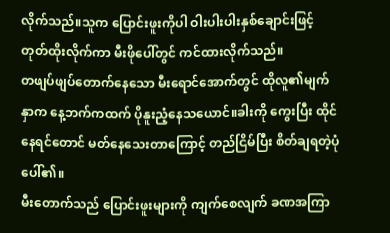လိုက်သည်။သူက ပြောင်းဖူးကိုပါ ဝါးပါးပါးနှစ်ချောင်းဖြင့် တုတ်ထိုးလိုက်ကာ မီးဖိုပေါ်တွင် ကင်ထားလိုက်သည်။
တဖျပ်ဖျပ်တောက်နေသော မီးရောင်အောက်တွင် ထိုလူ၏မျက်နှာက နေ့ဘက်ကထက် ပိုနူးညံ့နေသယောင်။ခါးကို ကွေးပြီး ထိုင်နေရင်တောင် မတ်နေသေးတာကြောင့် တည်ငြိမ်ပြီး စိတ်ချရတဲ့ပုံပေါ်၏။
မီးတောက်သည် ပြောင်းဖူးများကို ကျက်စေလျက် ခဏအကြာ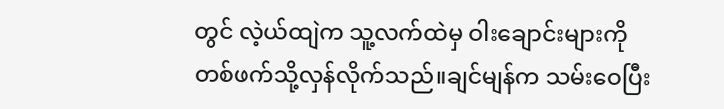တွင် လဲ့ယ်ထျဲက သူ့လက်ထဲမှ ဝါးချောင်းများကို တစ်ဖက်သို့လှန်လိုက်သည်။ချင်မျန်က သမ်းဝေပြီး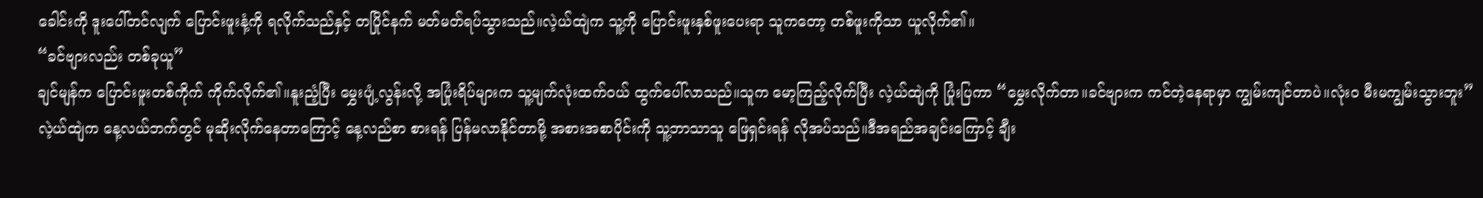ခေါင်းကို ဒူးပေါ်တင်လျက် ပြောင်းဖူးနံ့ကို ရလိုက်သည်နှင့် တပြိုင်နက် မတ်မတ်ရပ်သွားသည်။လဲ့ယ်ထျဲက သူ့ကို ပြောင်းဖူးနှစ်ဖူးပေးရာ သူကတော့ တစ်ဖူးကိုသာ ယူလိုက်၏။
“ခင်ဗျားလည်း တစ်ခုယူ”
ချင်မျန်က ပြောင်းဖူးတစ်ကိုက် ကိုက်လိုက်၏။နူးညံ့ပြီး မွှေးပျံ့လွန်းလို့ အပြုံးရိပ်များက သူ့မျက်လုံးထက်ဝယ် ထွက်ပေါ်လာသည်။သူက မော့ကြည့်လိုက်ပြီး လဲ့ယ်ထျဲကို ပြုံးပြကာ “မွှေးလိုက်တာ။ခင်ဗျားက ကင်တဲ့နေရာမှာ ကျွမ်းကျင်တာပဲ။လုံးဝ မီးမကျွမ်းသွားဘူး”
လဲ့ယ်ထျဲက နေ့လယ်ဘက်တွင် မုဆိုးလိုက်နေတာကြောင့် နေ့လည်စာ စားရန် ပြန်မလာနိုင်တာမို့ အစားအစာပိုင်းကို သူ့ဘာသာသူ ဖြေရှင်းရန် လိုအပ်သည်။ဒီအရည်အချင်းကြောင့် ချီး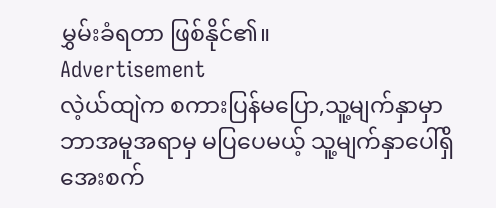မွှမ်းခံရတာ ဖြစ်နိုင်၏။
Advertisement
လဲ့ယ်ထျဲက စကားပြန်မပြော,သူ့မျက်နှာမှာ ဘာအမူအရာမှ မပြပေမယ့် သူ့မျက်နှာပေါ်ရှိ အေးစက်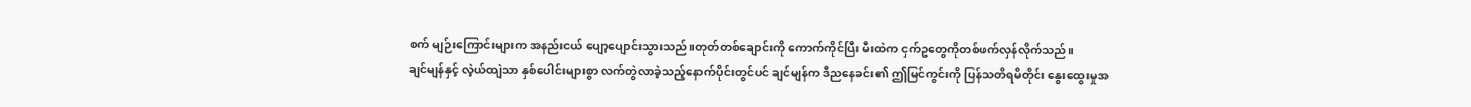စက် မျဉ်းကြောင်းများက အနည်းငယ် ပျော့ပျောင်းသွားသည်။တုတ်တစ်ချောင်းကို ကောက်ကိုင်ပြီး မီးထဲက ငှက်ဥတွေကိုတစ်ဖက်လှန်လိုက်သည်။
ချင်မျန်နှင့် လဲ့ယ်ထျဲသာ နှစ်ပေါင်းများစွာ လက်တွဲလာခဲ့သည့်နောက်ပိုင်းတွင်ပင် ချင်မျန်က ဒီညနေခင်း၏ ဤမြင်ကွင်းကို ပြန်သတိရမိတိုင်း နွေးထွေးမှုအ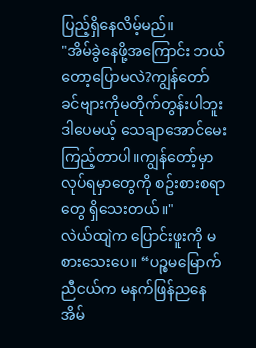ပြည့်ရှိနေလိမ့်မည်။
"အိမ်ခွဲနေဖို့အကြောင်း ဘယ်တော့ပြောမလဲ?ကျွန်တော် ခင်ဗျားကိုမတိုက်တွန်းပါဘူး ဒါပေမယ့် သေချာအောင်မေးကြည့်တာပါ။ကျွန်တော့်မှာ လုပ်ရမှာတွေကို စဥ်းစားစရာတွေ ရှိသေးတယ်။"
လဲယ်ထျဲက ပြောင်းဖူးကို မစားသေးပေ။ “ပဉ္စမမြောက်ညီငယ်က မနက်ဖြန်ညနေ အိမ်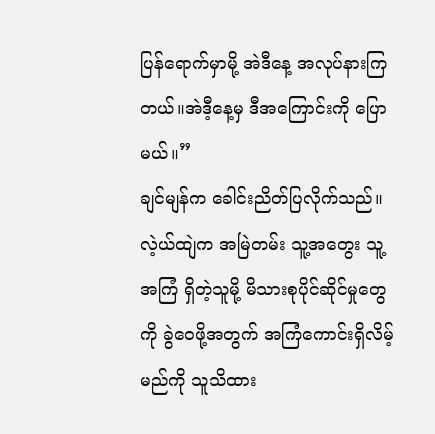ပြန်ရောက်မှာမို့ အဲဒီနေ့ အလုပ်နားကြတယ်။အဲဒီ့နေ့မှ ဒီအကြောင်းကို ပြောမယ်။”
ချင်မျန်က ခေါင်းညိတ်ပြလိုက်သည်။လဲ့ယ်ထျဲက အမြဲတမ်း သူ့အတွေး သူ့အကြံ ရှိတဲ့သူမို့ မိသားစုပိုင်ဆိုင်မှုတွေကို ခွဲဝေဖို့အတွက် အကြံကောင်းရှိလိမ့်မည်ကို သူသိထား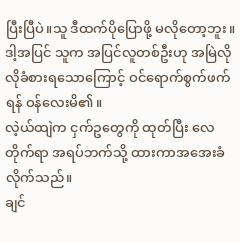ပြီးပြီပဲ။သူ ဒီထက်ပိုပြောဖို့ မလိုတော့ဘူး။ဒါ့အပြင် သူက အပြင်လူတစ်ဦးဟု အမြဲလိုလိုခံစားရသောကြောင့် ဝင်ရောက်စွက်ဖက်ရန် ဝန်လေးမိ၏။
လဲ့ယ်ထျဲက ငှက်ဥတွေကို ထုတ်ပြီး လေတိုက်ရာ အရပ်ဘက်သို့ ထားကာအအေးခံလိုက်သည်။
ချင်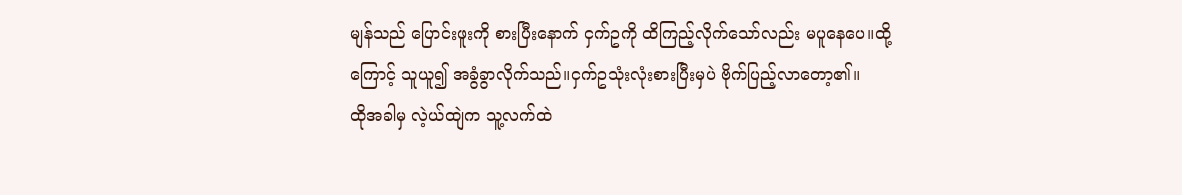မျန်သည် ပြောင်းဖူးကို စားပြီးနောက် ငှက်ဥကို ထိကြည့်လိုက်သော်လည်း မပူနေပေ။ထို့ကြောင့် သူယူ၍ အခွံခွာလိုက်သည်။ငှက်ဥသုံးလုံးစားပြီးမှပဲ ဗိုက်ပြည့်လာတော့၏။
ထိုအခါမှ လဲ့ယ်ထျဲက သူ့လက်ထဲ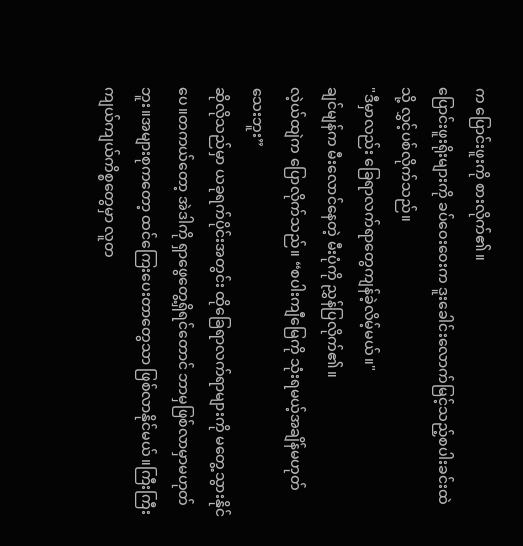က ပြောင်းဖူးကို စားလိုက်၏။
ပြောင်းဖူးရိုးများကို ခပ်ဝေးဝေးက ဒူးခေါင်းလောက်မြင့်သည့်စပါးခင်းထဲသို့ လွှင့်ပစ်လိုက်သည်။
"ဒီမှာလည်း ခြေရာလက်ရာတွေကျန်ခဲ့လိမ့်မယ်။"
ချင်မျန်က မီးလောင်နေတဲ့ မီးပုံကို ညွှန်ပြလိုက်၏။
လဲ့ယ်ထျဲက ပြောလိုက်သည်။ “စပါးကျီမြေကို သုံးရမယ့်အချိန်မဟုတ်သေးဘူး”
ဆိုလိုသည်မှာ ယခုရက်ပိုင်းအတွင်း ထိုခြေရာလက်ရာများကို မတွေ့သွားနိုင်ပေ။တကယ်တော့ အဲဒါကို ရှာဖွေတွေ့ရှိရင်တောင် ဘာမှဖြစ်လာမှာမဟုတ်ဘူး။အများစုကတော့ ထင်ကြေးပေးတာတွေသာ ဖြစ်လာနိုင်မယ်။ကြီးကြီးကျယ်ကျယ်ကိစ္စတွေမှာ လူတ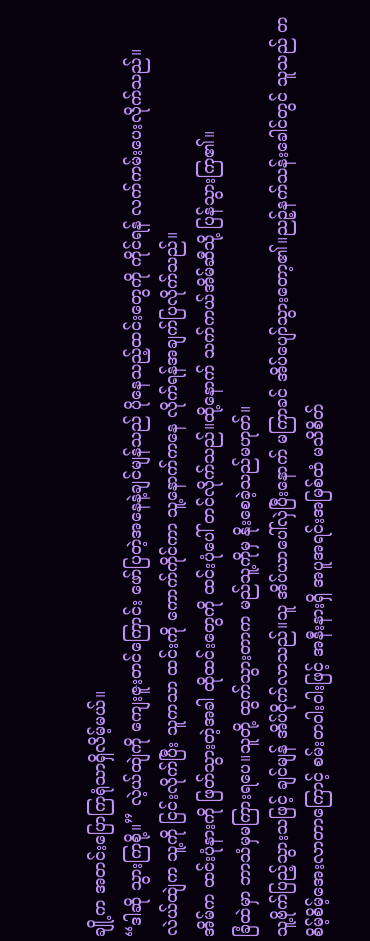ချို့က အတင်းပြောကြရုံသာရှိလိမ့်မယ်။
“ဒါဆို သွားကြစို့။” လဲ့ယ်ထျဲကို ကျေးဇူးတင်ကြောင်း ဖော်ပြတဲ့အနေနဲ့ချင်မျန်သည် ပိုနေသည့်ထင်းတွေကို ကိုင်ရန် လက်ကမ်းပေးလိုက်သည်။
လဲယ်ထျဲက သူ့ကို ငြင်းလိုက်ပြီး သူကသာ ထင်းကို ကောက်ကိုင်ကာ သူ့နောက်ကနေ လိုက်ရန်အချက်ပြလိုက်သည်။
အိမ်က ထင်းပုံနားကို ဖြတ်သွားတဲ့အခါ ထိုထင်းတွေကို ထင်းပုံပေါ် တင်လိုက်သည်။ထို့နောက် သက်ကယ်အိမ်ဆီသို့ ပြန်သွားကြ၏။
ခြံထဲမှာ ဘာသံမှမကြားရပေ။သူတို့ ထွက်သွားတာက မည်သူ့ကိုမှ နိုးစေခဲ့သည်မဟုတ်။
သူ့ဗိုက်ပြည့်သွားသဖြင့် ချင်မျန် အိပ်ငိုက်လာသည်။သူ အိပ်ယာပေါ်လှဲပြီးနောက် မကြာခင် အိပ်ပျော်သွားတော့၏။ညဉ့်နက်သန်းခေါင်တွင် သူသည် တစိမ့်စိမ့်အေးလာတာကြောင့် စမ်းတဝါးဝါးဖြင့် အနီးနားရှိ အပူအရင်းအမြစ်ထံ မသိစိတ်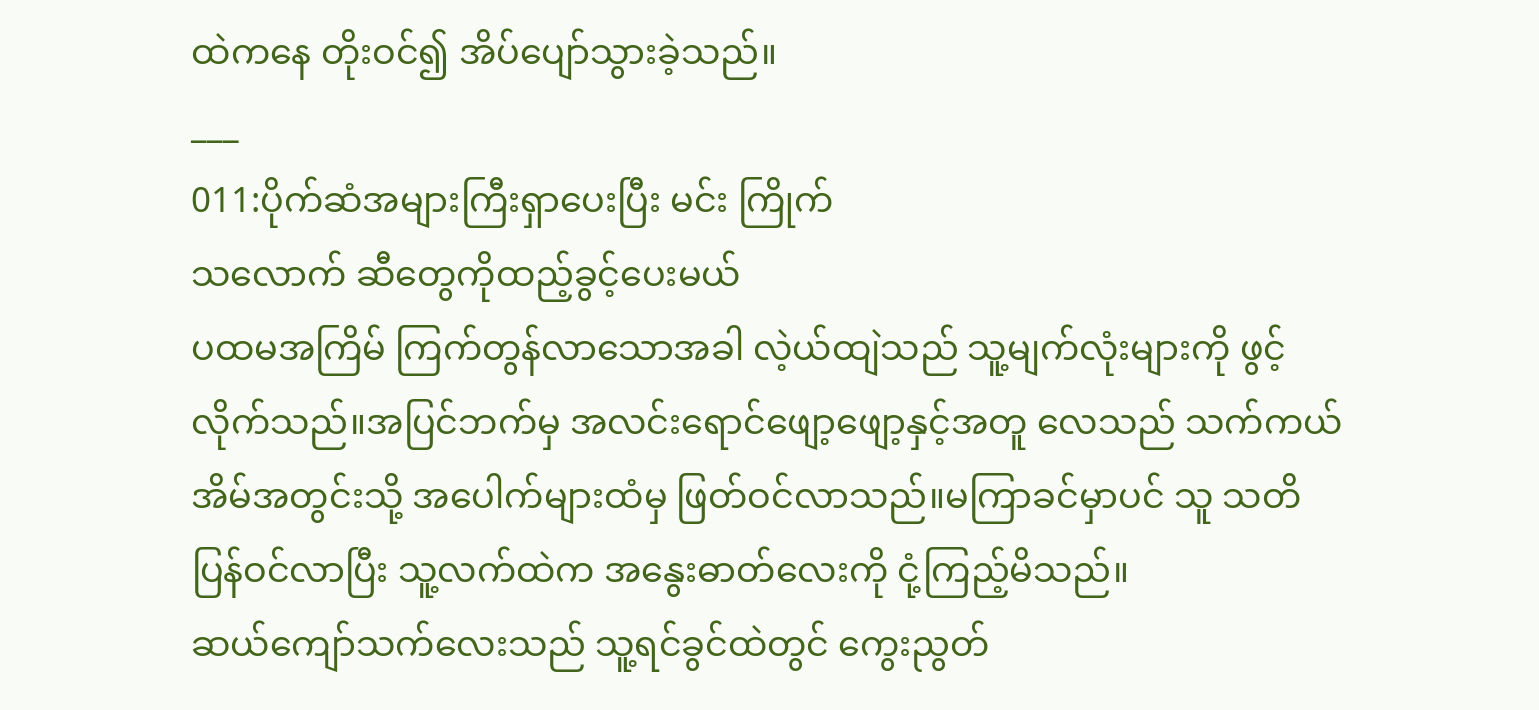ထဲကနေ တိုးဝင်၍ အိပ်ပျော်သွားခဲ့သည်။
___
011:ပိုက်ဆံအများကြီးရှာပေးပြီး မင်း ကြိုက်
သလောက် ဆီတွေကိုထည့်ခွင့်ပေးမယ်
ပထမအကြိမ် ကြက်တွန်လာသောအခါ လဲ့ယ်ထျဲသည် သူ့မျက်လုံးများကို ဖွင့်လိုက်သည်။အပြင်ဘက်မှ အလင်းရောင်ဖျော့ဖျော့နှင့်အတူ လေသည် သက်ကယ်အိမ်အတွင်းသို့ အပေါက်များထံမှ ဖြတ်ဝင်လာသည်။မကြာခင်မှာပင် သူ သတိပြန်ဝင်လာပြီး သူ့လက်ထဲက အနွေးဓာတ်လေးကို ငုံ့ကြည့်မိသည်။
ဆယ်ကျော်သက်လေးသည် သူ့ရင်ခွင်ထဲတွင် ကွေးညွတ်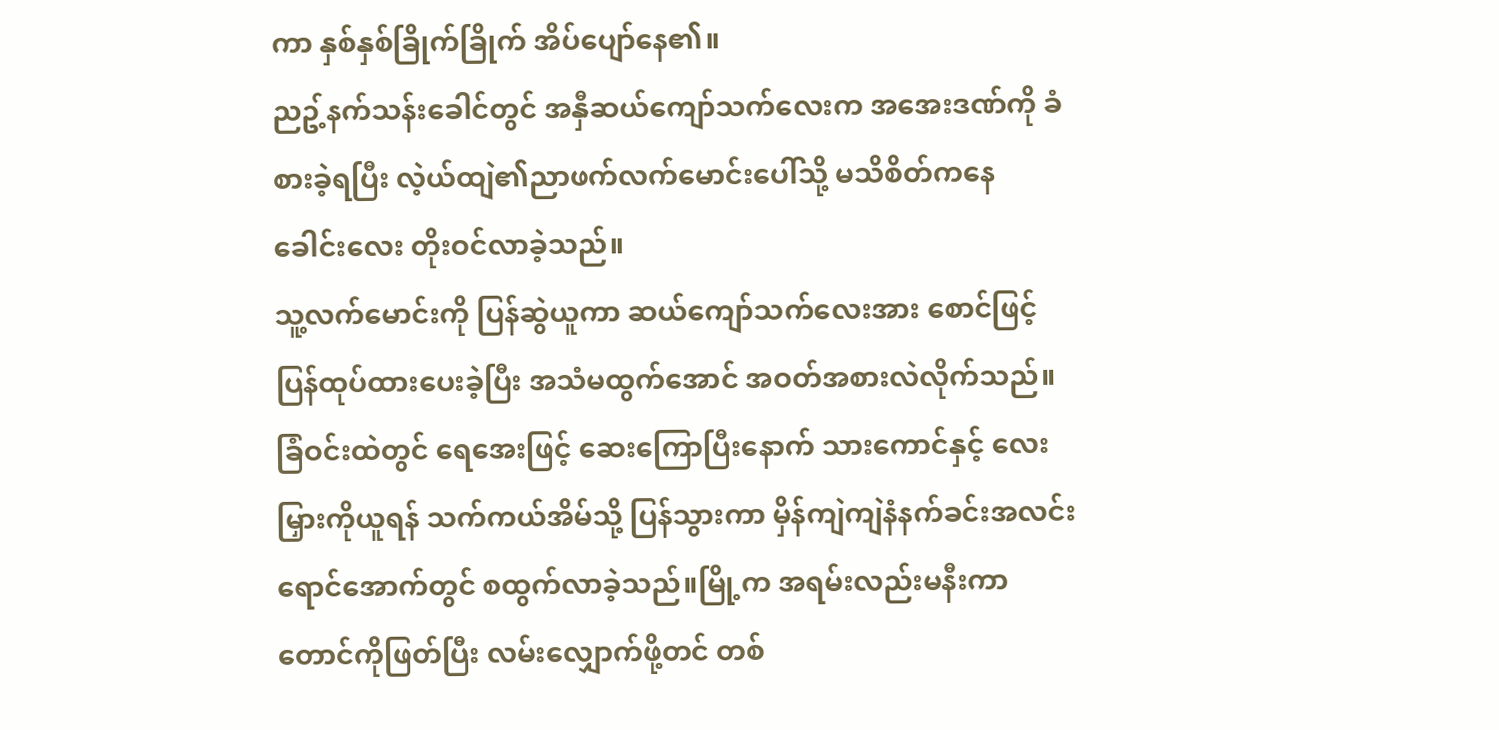ကာ နှစ်နှစ်ခြိုက်ခြိုက် အိပ်ပျော်နေ၏။
ညဥ့်နက်သန်းခေါင်တွင် အနှီဆယ်ကျော်သက်လေးက အအေးဒဏ်ကို ခံစားခဲ့ရပြီး လဲ့ယ်ထျဲ၏ညာဖက်လက်မောင်းပေါ်သို့ မသိစိတ်ကနေ ခေါင်းလေး တိုးဝင်လာခဲ့သည်။
သူ့လက်မောင်းကို ပြန်ဆွဲယူကာ ဆယ်ကျော်သက်လေးအား စောင်ဖြင့် ပြန်ထုပ်ထားပေးခဲ့ပြီး အသံမထွက်အောင် အဝတ်အစားလဲလိုက်သည်။ခြံဝင်းထဲတွင် ရေအေးဖြင့် ဆေးကြောပြီးနောက် သားကောင်နှင့် လေးမြှားကိုယူရန် သက်ကယ်အိမ်သို့ ပြန်သွားကာ မှိန်ကျဲကျဲနံနက်ခင်းအလင်းရောင်အောက်တွင် စထွက်လာခဲ့သည်။မြို့က အရမ်းလည်းမနီးကာ တောင်ကိုဖြတ်ပြီး လမ်းလျှောက်ဖို့တင် တစ်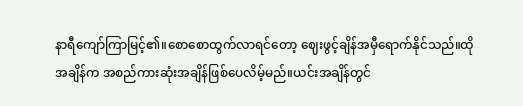နာရီကျော်ကြာမြင့်၏။စောစောထွက်လာရင်တော့ ဈေးဖွင့်ချိန်အမှီရောက်နိုင်သည်။ထိုအချိန်က အစည်ကားဆုံးအချိန်ဖြစ်ပေလိမ့်မည်။ယင်းအချိန်တွင်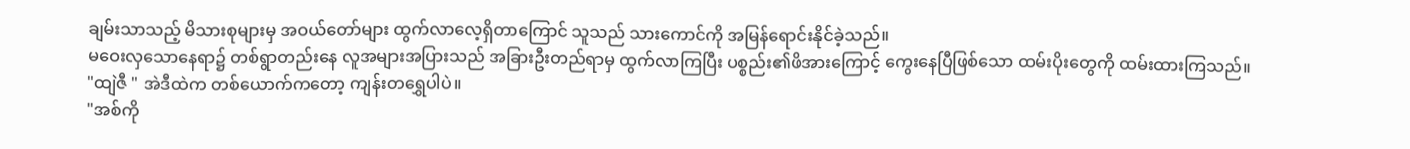ချမ်းသာသည့် မိသားစုများမှ အဝယ်တော်များ ထွက်လာလေ့ရှိတာကြောင် သူသည် သားကောင်ကို အမြန်ရောင်းနိုင်ခဲ့သည်။
မဝေးလှသောနေရာ၌ တစ်ရွာတည်းနေ လူအများအပြားသည် အခြားဦးတည်ရာမှ ထွက်လာကြပြီး ပစ္စည်း၏ဖိအားကြောင့် ကွေးနေပြီဖြစ်သော ထမ်းပိုးတွေကို ထမ်းထားကြသည်။
"ထျဲဇီ " အဲဒီထဲက တစ်ယောက်ကတော့ ကျန်းတရွှေပါပဲ။
"အစ်ကို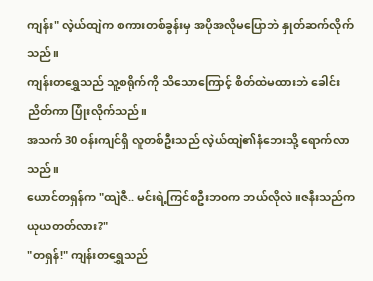ကျန်း" လဲ့ယ်ထျဲက စကားတစ်ခွန်းမှ အပိုအလိုမပြောဘဲ နှုတ်ဆက်လိုက်သည်။
ကျန်းတရွှေသည် သူ့စရိုက်ကို သိသောကြောင့် စိတ်ထဲမထားဘဲ ခေါင်းညိတ်ကာ ပြုံးလိုက်သည်။
အသက် 30 ဝန်းကျင်ရှိ လူတစ်ဦးသည် လဲ့ယ်ထျဲ၏နံဘေးသို့ ရောက်လာသည်။
ယောင်တရှန်က "ထျဲဇီ.. မင်းရဲ့ကြင်စဦးဘ၀က ဘယ်လိုလဲ။ဇနီးသည်က ယုယတတ်လား?"
"တရှန်!" ကျန်းတရွှေသည်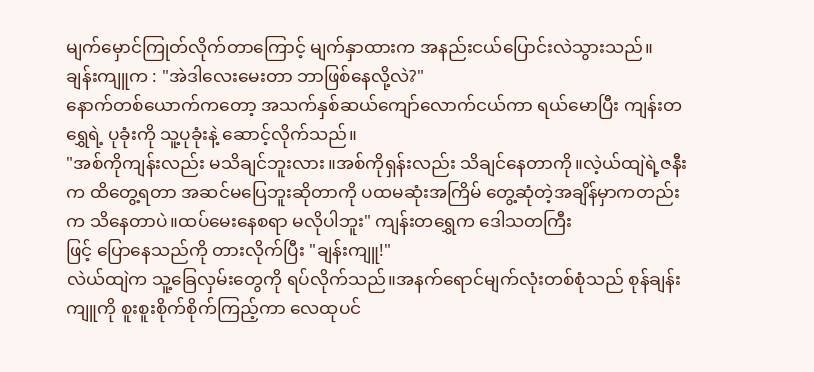မျက်မှောင်ကြုတ်လိုက်တာကြောင့် မျက်နှာထားက အနည်းငယ်ပြောင်းလဲသွားသည်။
ချန်းကျူက : "အဲဒါလေးမေးတာ ဘာဖြစ်နေလို့လဲ?"
နောက်တစ်ယောက်ကတော့ အသက်နှစ်ဆယ်ကျော်လောက်ငယ်ကာ ရယ်မောပြီး ကျန်းတရွှေရဲ့ ပုခုံးကို သူ့ပုခုံးနဲ့ ဆောင့်လိုက်သည်။
"အစ်ကိုကျန်းလည်း မသိချင်ဘူးလား။အစ်ကိုရှန်းလည်း သိချင်နေတာကို။လဲ့ယ်ထျဲရဲ့ဇနီးက ထိတွေ့ရတာ အဆင်မပြေဘူးဆိုတာကို ပထမဆုံးအကြိမ် တွေ့ဆုံတဲ့အချိန်မှာကတည်းက သိနေတာပဲ။ထပ်မေးနေစရာ မလိုပါဘူး" ကျန်းတရွှေက ဒေါသတကြီး
ဖြင့် ပြောနေသည်ကို တားလိုက်ပြီး "ချန်းကျူ!"
လဲယ်ထျဲက သူ့ခြေလှမ်းတွေကို ရပ်လိုက်သည်။အနက်ရောင်မျက်လုံးတစ်စုံသည် စုန်ချန်းကျူကို စူးစူးစိုက်စိုက်ကြည့်ကာ လေထုပင်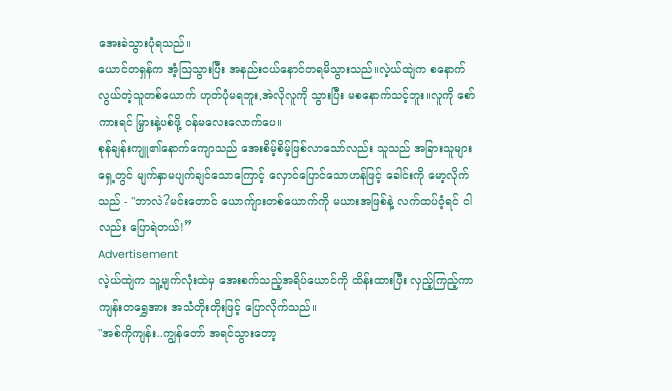အေးခဲသွားပုံရသည်။
ယောင်တရှန်က အံ့သြသွားပြီး အနည်းငယ်နောင်တရမိသွားသည်။လဲ့ယ်ထျဲက စနောက်လွယ်တဲ့သူတစ်ယောက် ဟုတ်ပုံမရဘူး,အဲလိုလူကို သွားပြီး မစနောက်သင့်ဘူး။လူကို စော်ကားရင် မြှားနဲ့ပစ်ဖို့ ဝန်မလေးလောက်ပေ။
စုန်ချန်းကျူ၏နောက်ကျောသည် အေးစိမ့်စိမ့်ဖြစ်လာသော်လည်း သူသည် အခြားသူများရှေ့တွင် မျက်နှာမပျက်ချင်သောကြောင့် လှောင်ပြောင်သောဟန်ဖြင့် ခေါင်းကို မော့လိုက်သည် - "ဘာလဲ?မင်းတောင် ယောက်ျားတစ်ယောက်ကို မယားအဖြစ်နဲ့ လက်ထပ်ဝံ့ရင် ငါလည်း ပြောရဲတယ်!”
Advertisement
လဲ့ယ်ထျဲက သူ့မျက်လုံးထဲမှ အေးစက်သည့်အရိပ်ယောင်ကို ထိန်းထားပြီး လှည့်ကြည့်ကာ ကျန်းတရွှေအား အသံတိုးတိုးဖြင့် ပြောလိုက်သည်။
"အစ်ကိုကျန်း..ကျွန်တော် အရင်သွားတော့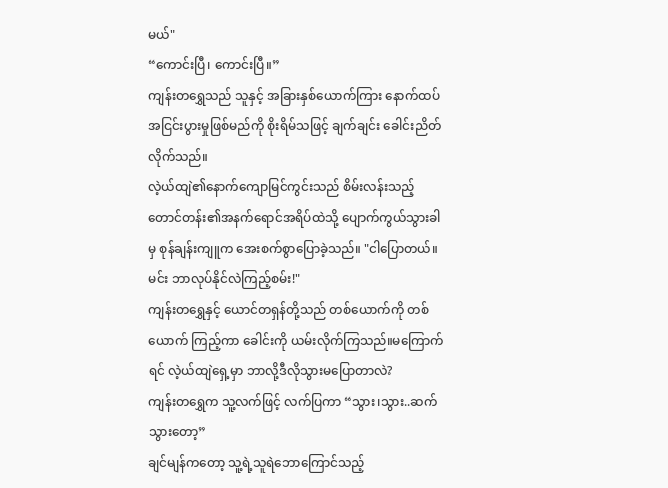မယ်"
“ကောင်းပြီ၊ ကောင်းပြီ။”
ကျန်းတရွှေသည် သူနှင့် အခြားနှစ်ယောက်ကြား နောက်ထပ် အငြင်းပွားမှုဖြစ်မည်ကို စိုးရိမ်သဖြင့် ချက်ချင်း ခေါင်းညိတ်လိုက်သည်။
လဲ့ယ်ထျဲ၏နောက်ကျောမြင်ကွင်းသည် စိမ်းလန်းသည့်တောင်တန်း၏အနက်ရောင်အရိပ်ထဲသို့ ပျောက်ကွယ်သွားခါမှ စုန်ချန်းကျူက အေးစက်စွာပြောခဲ့သည်။ "ငါပြောတယ်။မင်း ဘာလုပ်နိုင်လဲကြည့်စမ်း!"
ကျန်းတရွှေနှင့် ယောင်တရှန်တို့သည် တစ်ယောက်ကို တစ်ယောက် ကြည့်ကာ ခေါင်းကို ယမ်းလိုက်ကြသည်။မကြောက်ရင် လဲ့ယ်ထျဲရှေ့မှာ ဘာလို့ဒီလိုသွားမပြောတာလဲ?
ကျန်းတရွှေက သူ့လက်ဖြင့် လက်ပြကာ “သွား၊သွား..ဆက်သွားတော့”
ချင်မျန်ကတော့ သူ့ရဲ့သူရဲဘောကြောင်သည့်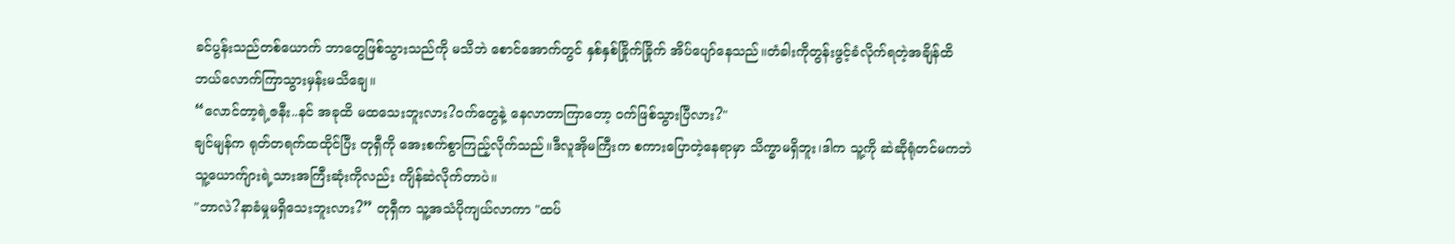ခင်ပွန်းသည်တစ်ယောက် ဘာတွေဖြစ်သွားသည်ကို မသိဘဲ စောင်အောက်တွင် နှစ်နှစ်ခြိုက်ခြိုက် အိပ်ပျော်နေသည်။တံခါးကိုတွန်းဖွင့်ခံလိုက်ရတဲ့အချိန်ထိ ဘယ်လောက်ကြာသွားမှန်းမသိချေ။
“လောင်တာ့ရဲ့ဇနီး..နင် အခုထိ မထသေးဘူးလား?ဝက်တွေနဲ့ နေလာတာကြာတော့ ဝက်ဖြစ်သွားပြီလား?"
ချင်မျန်က ရုတ်တရက်ထထိုင်ပြီး တုရှီကို အေးစက်စွာကြည့်လိုက်သည်။ဒီလူအိုမကြီးက စကားပြောတဲ့နေရာမှာ သိက္ခာမရှိဘူး၊ဒါက သူ့ကို ဆဲဆိုရုံတင်မကဘဲ သူ့ယောက်ျားရဲ့သားအကြီးဆုံးကိုလည်း ကျိန်ဆဲလိုက်တာပဲ။
"ဘာလဲ?နာခံမှုမရှိသေးဘူးလား?” တုရှီက သူ့အသံပိုကျယ်လာကာ "ထပ်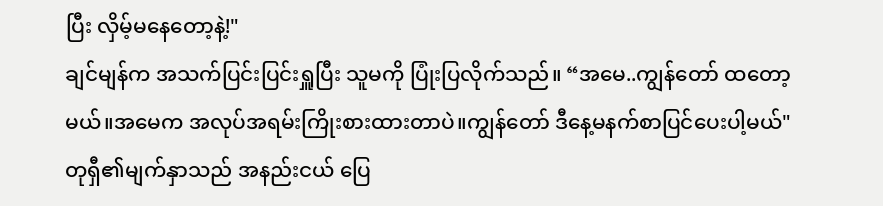ပြီး လှိမ့်မနေတော့နဲ့!"
ချင်မျန်က အသက်ပြင်းပြင်းရှူပြီး သူမကို ပြုံးပြလိုက်သည်။ “အမေ..ကျွန်တော် ထတော့မယ်။အမေက အလုပ်အရမ်းကြိုးစားထားတာပဲ။ကျွန်တော် ဒီနေ့မနက်စာပြင်ပေးပါ့မယ်"
တုရှီ၏မျက်နှာသည် အနည်းငယ် ပြေ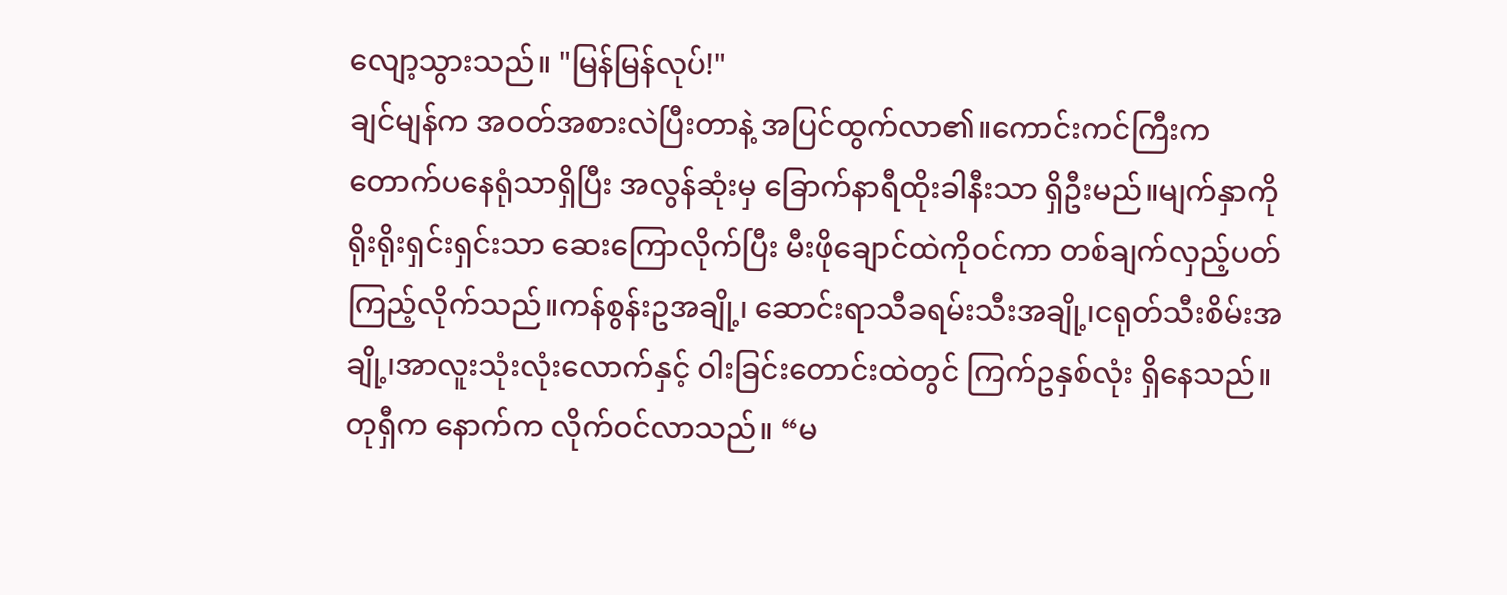လျော့သွားသည်။ "မြန်မြန်လုပ်!"
ချင်မျန်က အဝတ်အစားလဲပြီးတာနဲ့ အပြင်ထွက်လာ၏။ကောင်းကင်ကြီးက တောက်ပနေရုံသာရှိပြီး အလွန်ဆုံးမှ ခြောက်နာရီထိုးခါနီးသာ ရှိဦးမည်။မျက်နှာကို ရိုးရိုးရှင်းရှင်းသာ ဆေးကြောလိုက်ပြီး မီးဖိုချောင်ထဲကိုဝင်ကာ တစ်ချက်လှည့်ပတ်ကြည့်လိုက်သည်။ကန်စွန်းဥအချို့၊ ဆောင်းရာသီခရမ်းသီးအချို့၊ငရုတ်သီးစိမ်းအချို့၊အာလူးသုံးလုံးလောက်နှင့် ဝါးခြင်းတောင်းထဲတွင် ကြက်ဥနှစ်လုံး ရှိနေသည်။
တုရှီက နောက်က လိုက်ဝင်လာသည်။ “မ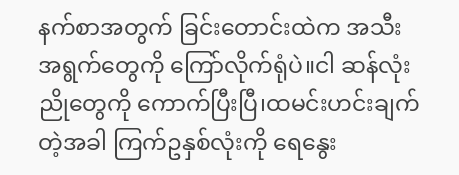နက်စာအတွက် ခြင်းတောင်းထဲက အသီးအရွက်တွေကို ကြော်လိုက်ရုံပဲ။ငါ ဆန်လုံးညိုတွေကို ကောက်ပြီးပြီ၊ထမင်းဟင်းချက်တဲ့အခါ ကြက်ဥနှစ်လုံးကို ရေနွေး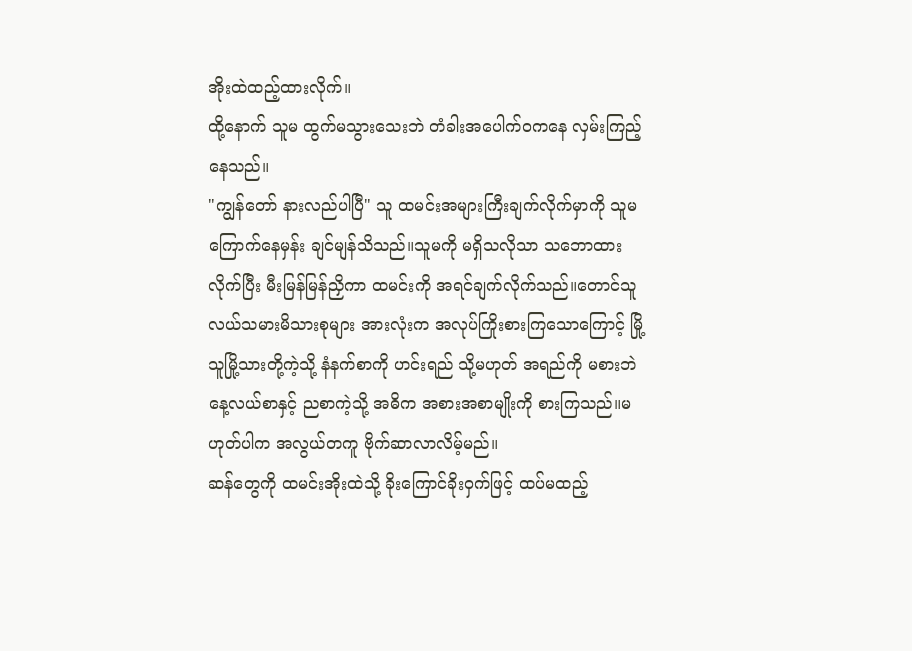အိုးထဲထည့်ထားလိုက်။
ထို့နောက် သူမ ထွက်မသွားသေးဘဲ တံခါးအပေါက်ဝကနေ လှမ်းကြည့်နေသည်။
"ကျွန်တော် နားလည်ပါပြီ" သူ ထမင်းအများကြီးချက်လိုက်မှာကို သူမ ကြောက်နေမှန်း ချင်မျန်သိသည်။သူမကို မရှိသလိုသာ သဘောထားလိုက်ပြီး မီးမြန်မြန်ညှိကာ ထမင်းကို အရင်ချက်လိုက်သည်။တောင်သူလယ်သမားမိသားစုများ အားလုံးက အလုပ်ကြိုးစားကြသောကြောင့် မြို့သူမြို့သားတို့ကဲ့သို့ နံနက်စာကို ဟင်းရည် သို့မဟုတ် အရည်ကို မစားဘဲ နေ့လယ်စာနှင့် ညစာကဲ့သို့ အဓိက အစားအစာမျိုးကို စားကြသည်။မဟုတ်ပါက အလွယ်တကူ ဗိုက်ဆာလာလိမ့်မည်။
ဆန်တွေကို ထမင်းအိုးထဲသို့ ခိုးကြောင်ခိုးဝှက်ဖြင့် ထပ်မထည့်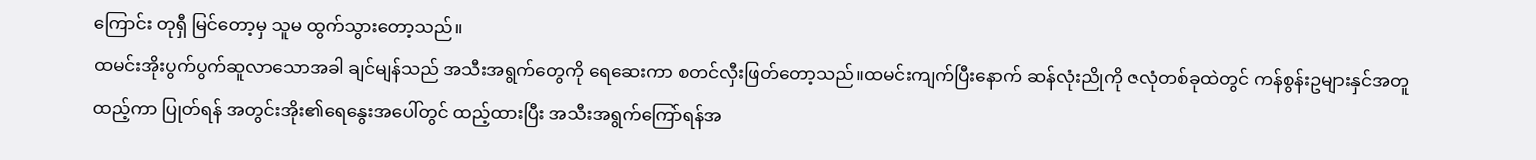ကြောင်း တုရှီ မြင်တော့မှ သူမ ထွက်သွားတော့သည်။
ထမင်းအိုးပွက်ပွက်ဆူလာသောအခါ ချင်မျန်သည် အသီးအရွက်တွေကို ရေဆေးကာ စတင်လှီးဖြတ်တော့သည်။ထမင်းကျက်ပြီးနောက် ဆန်လုံးညိုကို ဇလုံတစ်ခုထဲတွင် ကန်စွန်းဥများနှင်အတူထည့်ကာ ပြုတ်ရန် အတွင်းအိုး၏ရေနွေးအပေါ်တွင် ထည့်ထားပြီး အသီးအရွက်ကြော်ရန်အ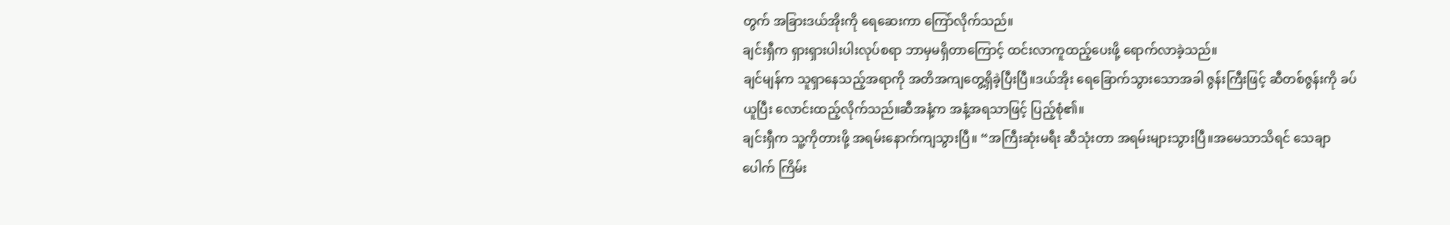တွက် အခြားဒယ်အိုးကို ရေဆေးကာ ကြော်လိုက်သည်။
ချင်းရှီက ရှားရှားပါးပါးလုပ်စရာ ဘာမှမရှိတာကြောင့် ထင်းလာကူထည့်ပေးဖို့ ရောက်လာခဲ့သည်။
ချင်မျန်က သူရှာနေသည့်အရာကို အတိအကျတွေ့ရှိခဲ့ပြီးပြီ။ဒယ်အိုး ရေခြောက်သွားသောအခါ ဇွန်းကြီးဖြင့် ဆီတစ်ဇွန်းကို ခပ်ယူပြီး လောင်းထည့်လိုက်သည်။ဆီအနံ့က အနံ့အရသာဖြင့် ပြည့်စုံ၏။
ချင်းရှီက သူ့ကိုတားဖို့ အရမ်းနောက်ကျသွားပြီ။ “အကြီးဆုံးမရီး ဆီသုံးတာ အရမ်းများသွားပြီ။အမေသာသိရင် သေချာပေါက် ကြိမ်း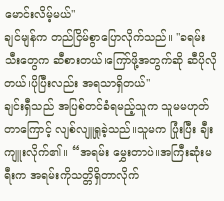မောင်းလိမ့်မယ်"
ချင်မျန်က တည်ငြိမ်စွာပြောလိုက်သည်။ "ခရမ်းသီးတွေက ဆီစားတယ်၊ကြော်ဖို့အတွက်ဆို ဆီပိုလိုတယ်၊ပိုပြီးလည်း အရသာရှိတယ်"
ချင်းရှီသည် အပြစ်တင်ခံရမည့်သူက သူမမဟုတ်တာကြောင့် လျစ်လျူရှုခဲ့သည်။သူမက ပြုံးပြီး ချီးကျူးလိုက်၏။ “အရမ်း မွှေးတာပဲ။အကြီးဆုံးမရီးက အရမ်းကိုသတ္တိရှိတာလိုက်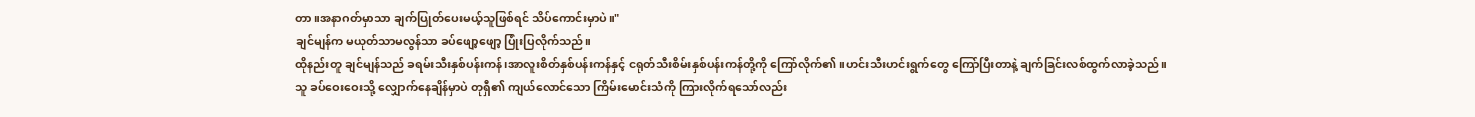တာ။အနာဂတ်မှာသာ ချက်ပြုတ်ပေးမယ့်သူဖြစ်ရင် သိပ်ကောင်းမှာပဲ။"
ချင်မျန်က မယုတ်သာမလွန်သာ ခပ်ဖျော့ဖျော့ ပြုံးပြလိုက်သည်။
ထိုနည်းတူ ချင်မျန်သည် ခရမ်းသီးနှစ်ပန်းကန်၊အာလူးစိတ်နှစ်ပန်းကန်နှင့် ငရုတ်သီးစိမ်းနှစ်ပန်းကန်တို့ကို ကြော်လိုက်၏။ဟင်းသီးဟင်းရွက်တွေ ကြော်ပြီးတာနဲ့ ချက်ခြင်းလစ်ထွက်လာခဲ့သည်။
သူ ခပ်ဝေးဝေးသို့ လျှောက်နေချိန်မှာပဲ တုရှီ၏ ကျယ်လောင်သော ကြိမ်းမောင်းသံကို ကြားလိုက်ရသော်လည်း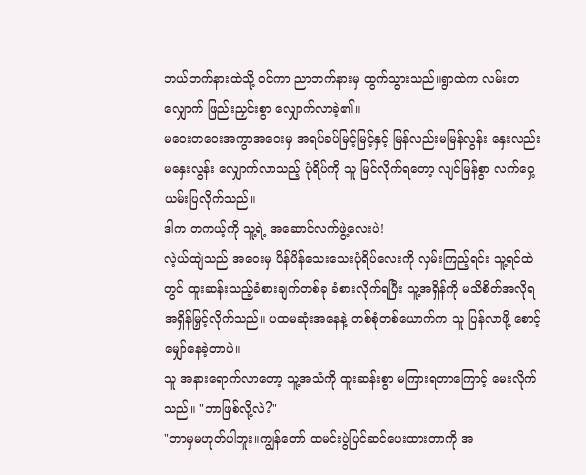ဘယ်ဘက်နားထဲသို့ ဝင်ကာ ညာဘက်နားမှ ထွက်သွားသည်။ရွာထဲက လမ်းတလျှောက် ဖြည်းညှင်းစွာ လျှောက်လာခဲ့၏။
မဝေးတဝေးအကွာအဝေးမှ အရပ်ခပ်မြင့်မြင့်နှင့် မြန်လည်းမမြန်လွန်း နှေးလည်းမနှေးလွန်း လျှောက်လာသည့် ပုံရိပ်ကို သူ မြင်လိုက်ရတော့ လျင်မြန်စွာ လက်ဝှေ့ယမ်းပြလိုက်သည်။
ဒါက တကယ့်ကို သူ့ရဲ့ အဆောင်လက်ဖွဲ့လေးပဲ!
လဲ့ယ်ထျဲသည် အဝေးမှ ပိန်ပိန်သေးသေးပုံရိပ်လေးကို လှမ်းကြည့်ရင်း သူ့ရင်ထဲတွင် ထူးဆန်းသည့်ခံစားချက်တစ်ခု ခံစားလိုက်ရပြီး သူ့အရှိန်ကို မသိစိတ်အလိုရ အရှိန်မြှင့်လိုက်သည်။ ပထမဆုံးအနေနဲ့ တစ်စုံတစ်ယောက်က သူ ပြန်လာဖို့ စောင့်မျှော်နေခဲ့တာပဲ။
သူ အနားရောက်လာတော့ သူ့အသံကို ထူးဆန်းစွာ မကြားရတာကြောင့် မေးလိုက်သည်။ "ဘာဖြစ်လို့လဲ?"
"ဘာမှမဟုတ်ပါဘူး။ကျွန်တော် ထမင်းပွဲပြင်ဆင်ပေးထားတာကို အ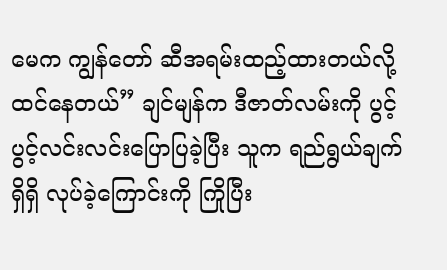မေက ကျွန်တော် ဆီအရမ်းထည့်ထားတယ်လို့ထင်နေတယ်” ချင်မျန်က ဒီဇာတ်လမ်းကို ပွင့်ပွင့်လင်းလင်းပြောပြခဲ့ပြီး သူက ရည်ရွယ်ချက်ရှိရှိ လုပ်ခဲ့ကြောင်းကို ကြိုပြီး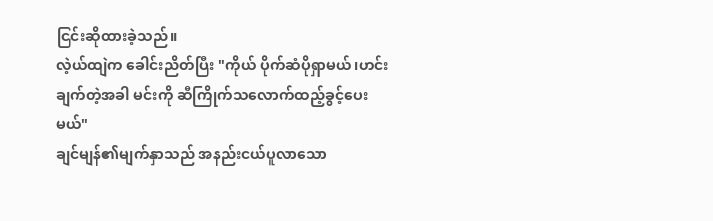ငြင်းဆိုထားခဲ့သည်။
လဲ့ယ်ထျဲက ခေါင်းညိတ်ပြီး "ကိုယ် ပိုက်ဆံပိုရှာမယ်၊ဟင်းချက်တဲ့အခါ မင်းကို ဆီကြိုက်သလောက်ထည့်ခွင့်ပေးမယ်"
ချင်မျန်၏မျက်နှာသည် အနည်းငယ်ပူလာသော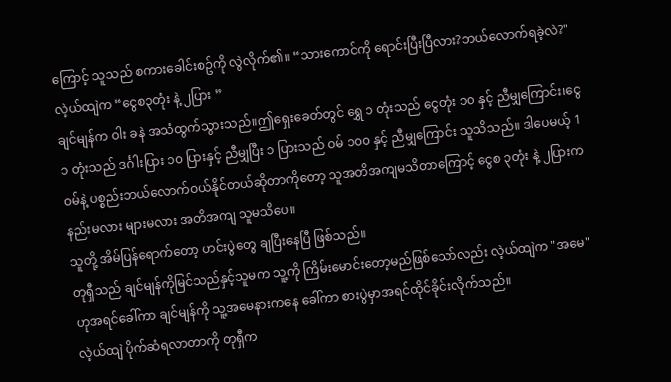ကြောင့် သူသည် စကားခေါင်းစဥ်ကို လွဲလိုက်၏။ “သားကောင်ကို ရောင်းပြီးပြီလား?ဘယ်လောက်ရခဲ့လဲ?"
လဲ့ယ်ထျဲက “ငွေစ၃တုံး နဲ့ ၂ပြား ”
ချင်မျန်က ဝါး ခနဲ အသံထွက်သွားသည်။ဤရှေးခေတ်တွင် ရွှေ ၁ တုံးသည် ငွေတုံး ၁၀ နှင့် ညီမျှကြောင်း၊ငွေ ၁ တုံးသည် ဒင်္ဂါးပြား ၁၀ ပြားနှင့် ညီမျှပြီး ၁ ပြားသည် ဝမ် ၁၀၀ နှင့် ညီမျှကြောင်း သူသိသည်။ ဒါပေမယ့် 1ဝမ်နဲ့ ပစ္စည်းဘယ်လောက်ဝယ်နိုင်တယ်ဆိုတာကိုတော့ သူအတိအကျမသိတာကြောင့် ငွေစ ၃တုံး နဲ့ ၂ပြားက နည်းမလား များမလား အတိအကျ သူမသိပေ။
သူတို့ အိမ်ပြန်ရောက်တော့ ဟင်းပွဲတွေ ချပြီးနေပြီ ဖြစ်သည်။
တုရှီသည် ချင်မျန်ကိုမြင်သည်နှင့်သူမက သူ့ကို ကြိမ်းမောင်းတော့မည်ဖြစ်သော်လည်း လဲ့ယ်ထျဲက "အမေ" ဟုအရင်ခေါ်ကာ ချင်မျန်ကို သူ့အမေနားကနေ ခေါ်ကာ စားပွဲမှာအရင်ထိုင်ခိုင်းလိုက်သည်။
လဲ့ယ်ထျဲ ပိုက်ဆံရလာတာကို တုရှီက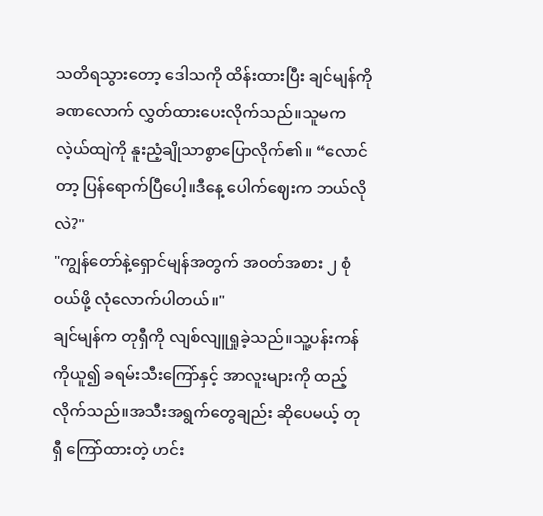သတိရသွားတော့ ဒေါသကို ထိန်းထားပြီး ချင်မျန်ကို ခဏလောက် လွှတ်ထားပေးလိုက်သည်။သူမက လဲ့ယ်ထျဲကို နူးညံ့ချိုသာစွာပြောလိုက်၏။ “လောင်တာ့ ပြန်ရောက်ပြီပေါ့။ဒီနေ့ ပေါက်ဈေးက ဘယ်လိုလဲ?"
"ကျွန်တော်နဲ့ရှောင်မျန်အတွက် အ၀တ်အစား ၂ စုံဝယ်ဖို့ လုံလောက်ပါတယ်။"
ချင်မျန်က တုရှီကို လျစ်လျူရှုခဲ့သည်။သူ့ပန်းကန်ကိုယူ၍ ခရမ်းသီးကြော်နှင့် အာလူးများကို ထည့်လိုက်သည်။အသီးအရွက်တွေချည်း ဆိုပေမယ့် တုရှီ ကြော်ထားတဲ့ ဟင်း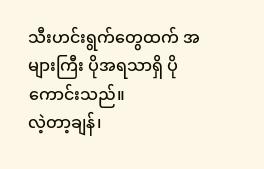သီးဟင်းရွက်တွေထက် အများကြီး ပိုအရသာရှိ ပိုကောင်းသည်။
လဲ့တာ့ချန်၊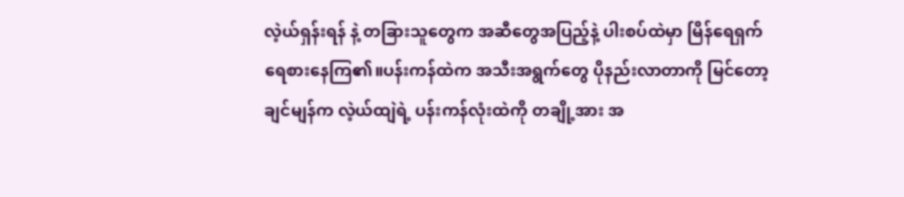လဲ့ယ်ရှန်းရန် နဲ့ တခြားသူတွေက အဆီတွေအပြည့်နဲ့ ပါးစပ်ထဲမှာ မြိန်ရေရှက်ရေစားနေကြ၏။ပန်းကန်ထဲက အသီးအရွက်တွေ ပိုနည်းလာတာကို မြင်တော့ ချင်မျန်က လဲ့ယ်ထျဲရဲ့ ပန်းကန်လုံးထဲကို တချို့အား အ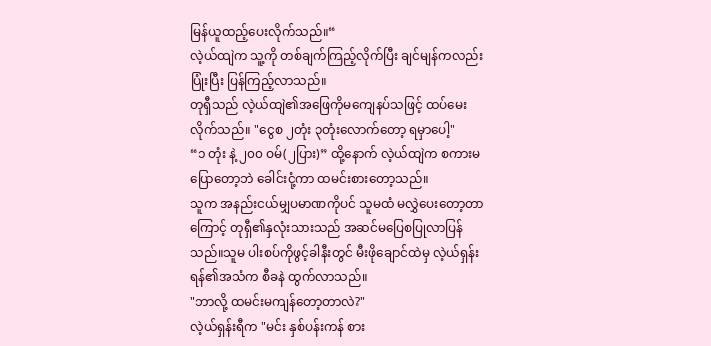မြန်ယူထည့်ပေးလိုက်သည်။“
လဲ့ယ်ထျဲက သူ့ကို တစ်ချက်ကြည့်လိုက်ပြီး ချင်မျန်ကလည်း ပြုံးပြီး ပြန်ကြည့်လာသည်။
တုရှီသည် လဲ့ယ်ထျဲ၏အဖြေကိုမကျေနပ်သဖြင့် ထပ်မေးလိုက်သည်။ "ငွေစ ၂တုံး ၃တုံးလောက်တော့ ရမှာပေါ့"
“၁ တုံး နဲ့ ၂၀၀ ဝမ်(၂ပြား)” ထို့နောက် လဲ့ယ်ထျဲက စကားမပြောတော့ဘဲ ခေါင်းငုံ့ကာ ထမင်းစားတော့သည်။
သူက အနည်းငယ်မျှပမာဏကိုပင် သူမထံ မလွှဲပေးတော့တာကြောင့် တုရှီ၏နှလုံးသားသည် အဆင်မပြေစပြုလာပြန်သည်။သူမ ပါးစပ်ကိုဖွင့်ခါနီးတွင် မီးဖိုချောင်ထဲမှ လဲ့ယ်ရှန်းရန်၏အသံက စီခနဲ ထွက်လာသည်။
"ဘာလို့ ထမင်းမကျန်တော့တာလဲ?"
လဲ့ယ်ရှန်းရီက "မင်း နှစ်ပန်းကန် စား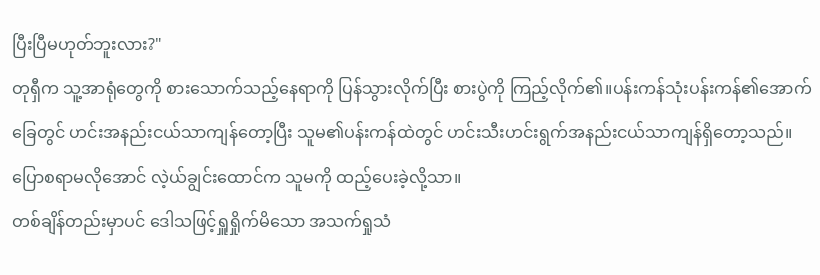ပြီးပြီမဟုတ်ဘူးလား?"
တုရှီက သူ့အာရုံတွေကို စားသောက်သည့်နေရာကို ပြန်သွားလိုက်ပြီး စားပွဲကို ကြည့်လိုက်၏။ပန်းကန်သုံးပန်းကန်၏အောက်ခြေတွင် ဟင်းအနည်းငယ်သာကျန်တော့ပြီး သူမ၏ပန်းကန်ထဲတွင် ဟင်းသီးဟင်းရွက်အနည်းငယ်သာကျန်ရှိတော့သည်။ပြောစရာမလိုအောင် လဲ့ယ်ချွင်းထောင်က သူမကို ထည့်ပေးခဲ့လို့သာ။
တစ်ချိန်တည်းမှာပင် ဒေါသဖြင့်ရှူရှိုက်မိသော အသက်ရှုသံ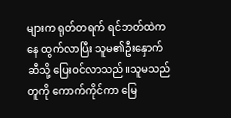များက ရုတ်တရက် ရင်ဘတ်ထဲကနေ ထွက်လာပြီး သူမ၏ဦးနှောက်ဆီသို့ ပြေးဝင်လာသည်။သူမသည် တူကို ကောက်ကိုင်ကာ မြေ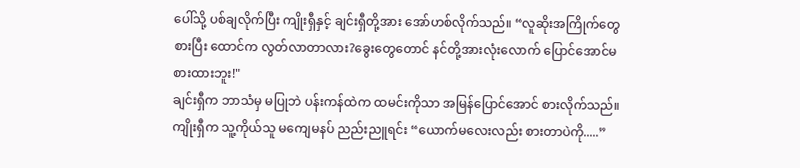ပေါ်သို့ ပစ်ချလိုက်ပြီး ကျိုးရှီနှင့် ချင်းရှီတို့အား အော်ဟစ်လိုက်သည်။ “လူဆိုးအကြိုက်တွေစားပြီး ထောင်က လွတ်လာတာလား?ခွေးတွေတောင် နင်တို့အားလုံးလောက် ပြောင်အောင်မစားထားဘူး!"
ချင်းရှီက ဘာသံမှ မပြုဘဲ ပန်းကန်ထဲက ထမင်းကိုသာ အမြန်ပြောင်အောင် စားလိုက်သည်။
ကျိုးရှီက သူ့ကိုယ်သူ မကျေမနပ် ညည်းညူရင်း “ယောက်မလေးလည်း စားတာပဲကို.....”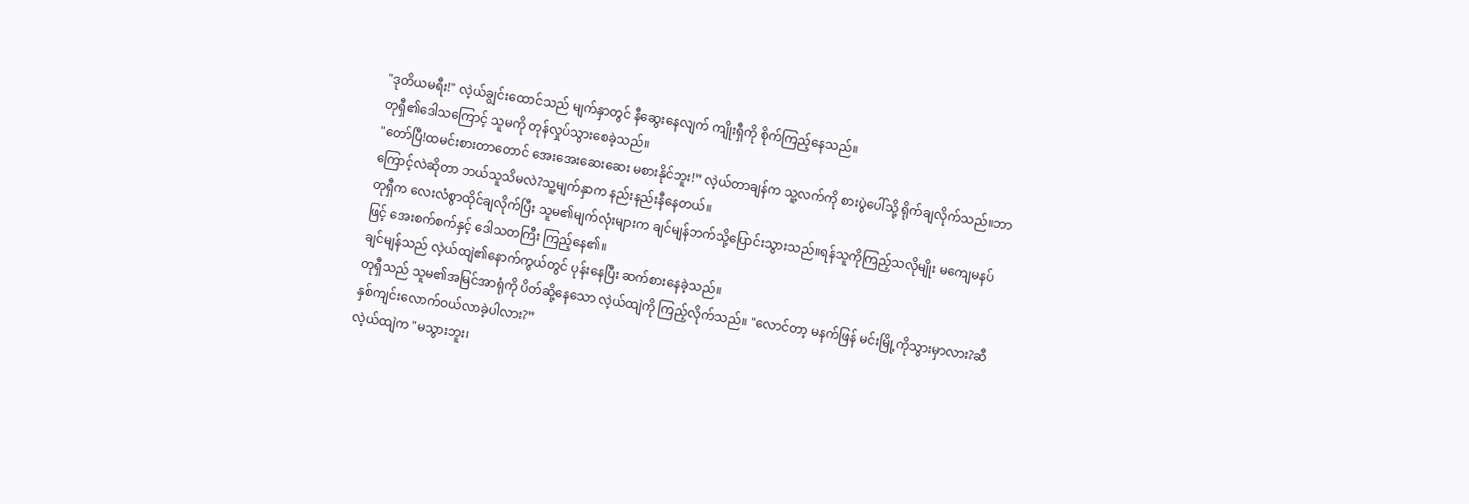"ဒုတိယမရီး!" လဲ့ယ်ချွင်းထောင်သည် မျက်နှာတွင် နီဆွေးနေလျက် ကျိုးရှီကို စိုက်ကြည့်နေသည်။
တုရှီ၏ဒေါသကြောင့် သူမကို တုန်လှုပ်သွားစေခဲ့သည်။
"တော်ပြီ!ထမင်းစားတာတောင် အေးအေးဆေးဆေး မစားနိုင်ဘူး!” လဲ့ယ်တာချန်က သူ့လက်ကို စားပွဲပေါ်သို့ ရိုက်ချလိုက်သည်။ဘာကြောင့်လဲဆိုတာ ဘယ်သူသိမလဲ?သူ့မျက်နှာက နည်းနည်းနီနေတယ်။
တုရှီက လေးလံစွာထိုင်ချလိုက်ပြီး သူမ၏မျက်လုံးများက ချင်မျန်ဘက်သို့ပြောင်းသွားသည်။ရန်သူကိုကြည့်သလိုမျိုး မကျေမနပ်ဖြင့် အေးစက်စက်နှင့် ဒေါသတကြီး ကြည့်နေ၏။
ချင်မျန်သည် လဲ့ယ်ထျဲ၏နောက်ကွယ်တွင် ပုန်းနေပြီး ဆက်စားနေခဲ့သည်။
တုရှီသည် သူမ၏အမြင်အာရုံကို ပိတ်ဆို့နေသော လဲ့ယ်ထျဲကို ကြည့်လိုက်သည်။ "လောင်တာ့ မနက်ဖြန် မင်းမြို့ကိုသွားမှာလား?ဆီနှစ်ကျင်းလောက်ဝယ်လာခဲ့ပါလား?”
လဲ့ယ်ထျဲက "မသွားဘူး၊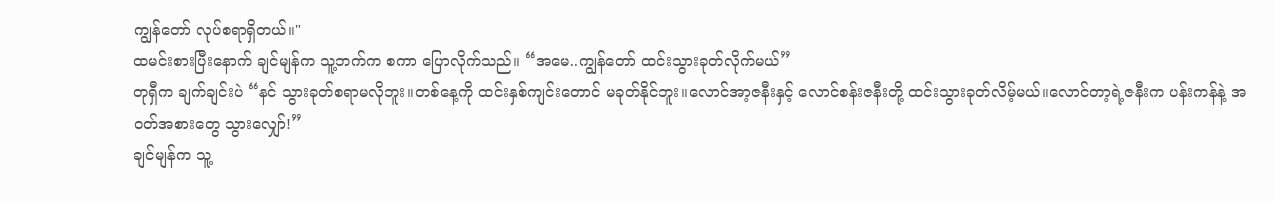ကျွန်တော် လုပ်စရာရှိတယ်။"
ထမင်းစားပြီးနောက် ချင်မျန်က သူ့ဘက်က စကာ ပြောလိုက်သည်။ “အမေ..ကျွန်တော် ထင်းသွားခုတ်လိုက်မယ်”
တုရှီက ချက်ချင်းပဲ “နင် သွားခုတ်စရာမလိုဘူး။တစ်နေ့ကို ထင်းနှစ်ကျင်းတောင် မခုတ်နိုင်ဘူး။လောင်အာ့ဇနီးနှင့် လောင်စန်းဇနီးတို့ ထင်းသွားခုတ်လိမ့်မယ်။လောင်တာ့ရဲ့ဇနီးက ပန်းကန်နဲ့ အဝတ်အစားတွေ သွားလျှော်!”
ချင်မျန်က သူ့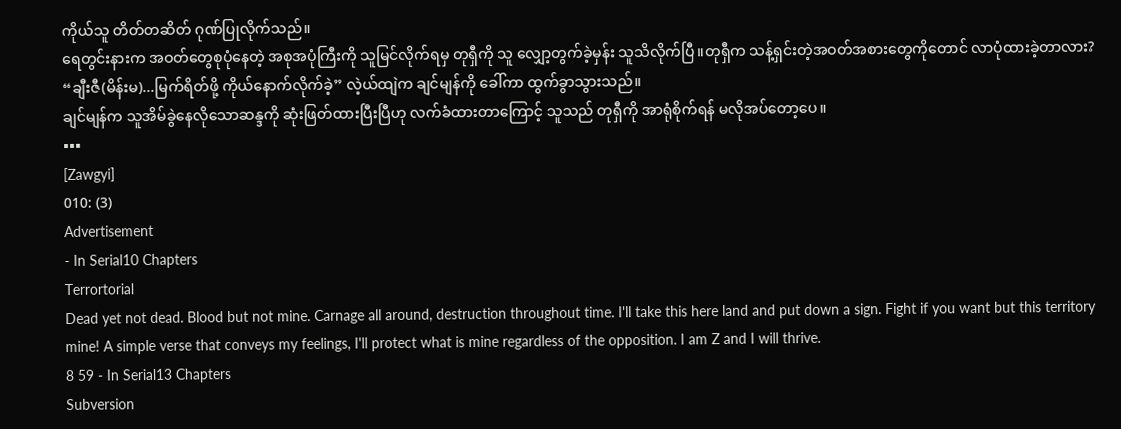ကိုယ်သူ တိတ်တဆိတ် ဂုဏ်ပြုလိုက်သည်။
ရေတွင်းနားက အဝတ်တွေစုပုံနေတဲ့ အစုအပုံကြီးကို သူမြင်လိုက်ရမှ တုရှီကို သူ လျှော့တွက်ခဲ့မှန်း သူသိလိုက်ပြီ။တုရှီက သန့်ရှင်းတဲ့အဝတ်အစားတွေကိုတောင် လာပုံထားခဲ့တာလား?
“ချီးဇီ(မိန်းမ)...မြက်ရိတ်ဖို့ ကိုယ်နောက်လိုက်ခဲ့” လဲ့ယ်ထျဲက ချင်မျန်ကို ခေါ်ကာ ထွက်ခွာသွားသည်။
ချင်မျန်က သူအိမ်ခွဲနေလိုသောဆန္ဒကို ဆုံးဖြတ်ထားပြီးပြီဟု လက်ခံထားတာကြောင့် သူသည် တုရှီကို အာရုံစိုက်ရန် မလိုအပ်တော့ပေ။
▪▪▪
[Zawgyi]
010: (3)
Advertisement
- In Serial10 Chapters
Terrortorial
Dead yet not dead. Blood but not mine. Carnage all around, destruction throughout time. I'll take this here land and put down a sign. Fight if you want but this territory mine! A simple verse that conveys my feelings, I'll protect what is mine regardless of the opposition. I am Z and I will thrive.
8 59 - In Serial13 Chapters
Subversion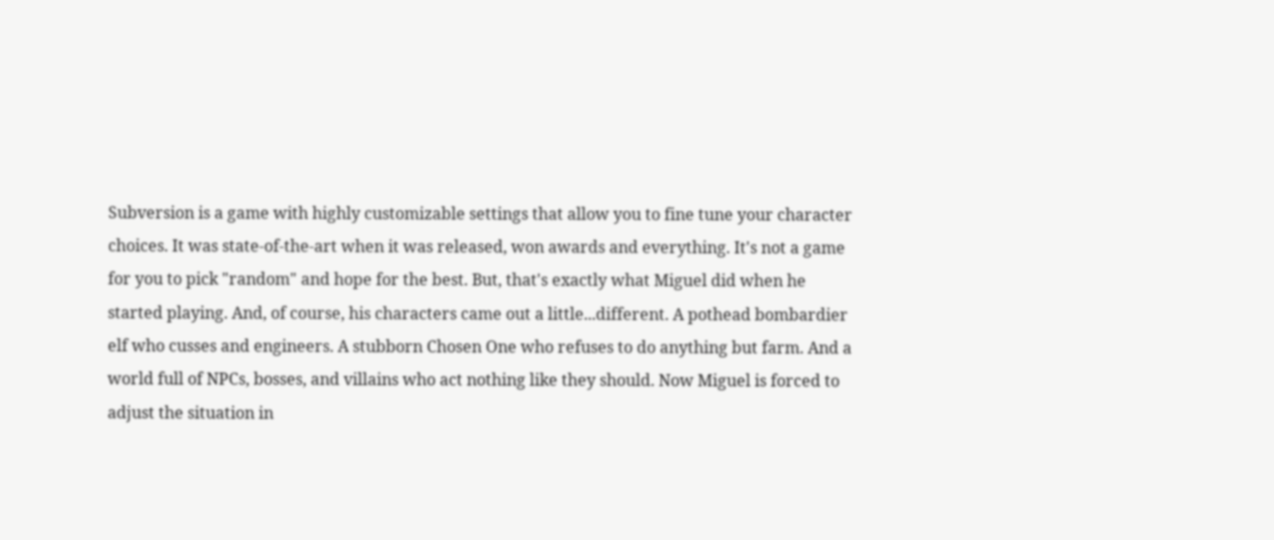Subversion is a game with highly customizable settings that allow you to fine tune your character choices. It was state-of-the-art when it was released, won awards and everything. It's not a game for you to pick "random" and hope for the best. But, that's exactly what Miguel did when he started playing. And, of course, his characters came out a little...different. A pothead bombardier elf who cusses and engineers. A stubborn Chosen One who refuses to do anything but farm. And a world full of NPCs, bosses, and villains who act nothing like they should. Now Miguel is forced to adjust the situation in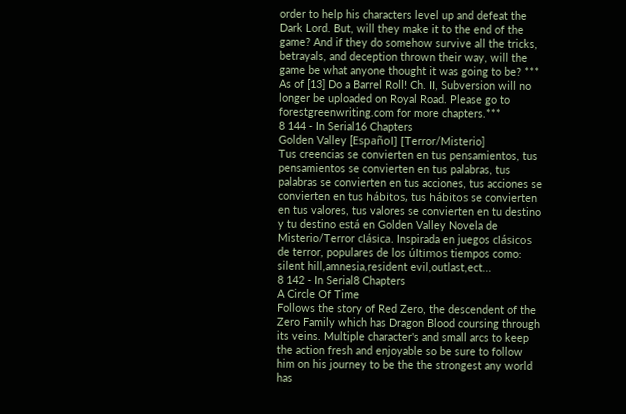order to help his characters level up and defeat the Dark Lord. But, will they make it to the end of the game? And if they do somehow survive all the tricks, betrayals, and deception thrown their way, will the game be what anyone thought it was going to be? *** As of [13] Do a Barrel Roll! Ch. II, Subversion will no longer be uploaded on Royal Road. Please go to forestgreenwriting.com for more chapters.***
8 144 - In Serial16 Chapters
Golden Valley [Español] [Terror/Misterio]
Tus creencias se convierten en tus pensamientos, tus pensamientos se convierten en tus palabras, tus palabras se convierten en tus acciones, tus acciones se convierten en tus hábitos, tus hábitos se convierten en tus valores, tus valores se convierten en tu destino y tu destino está en Golden Valley Novela de Misterio/Terror clásica. Inspirada en juegos clásicos de terror, populares de los últimos tiempos como: silent hill,amnesia,resident evil,outlast,ect...
8 142 - In Serial8 Chapters
A Circle Of Time
Follows the story of Red Zero, the descendent of the Zero Family which has Dragon Blood coursing through its veins. Multiple character's and small arcs to keep the action fresh and enjoyable so be sure to follow him on his journey to be the the strongest any world has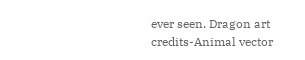ever seen. Dragon art credits-Animal vector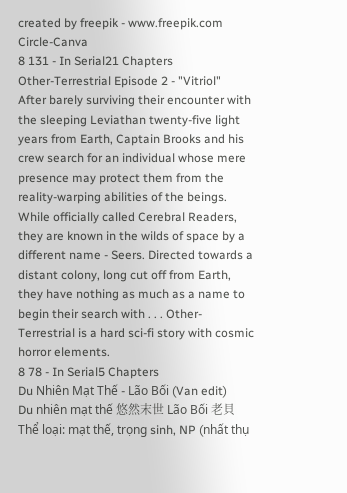created by freepik - www.freepik.com Circle-Canva
8 131 - In Serial21 Chapters
Other-Terrestrial Episode 2 - "Vitriol"
After barely surviving their encounter with the sleeping Leviathan twenty-five light years from Earth, Captain Brooks and his crew search for an individual whose mere presence may protect them from the reality-warping abilities of the beings. While officially called Cerebral Readers, they are known in the wilds of space by a different name - Seers. Directed towards a distant colony, long cut off from Earth, they have nothing as much as a name to begin their search with . . . Other-Terrestrial is a hard sci-fi story with cosmic horror elements.
8 78 - In Serial5 Chapters
Du Nhiên Mạt Thế - Lão Bối (Van edit)
Du nhiên mạt thế 悠然末世 Lão Bối 老貝 Thể loại: mạt thế, trọng sinh, NP (nhất thụ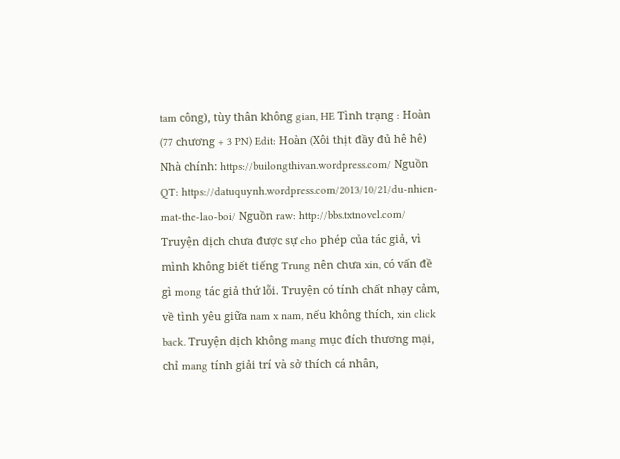tam công), tùy thân không gian, HE Tình trạng : Hoàn (77 chương + 3 PN) Edit: Hoàn (Xôi thịt đầy đủ hê hê) Nhà chính: https://builongthivan.wordpress.com/ Nguồn QT: https://datuquynh.wordpress.com/2013/10/21/du-nhien-mat-the-lao-boi/ Nguồn raw: http://bbs.txtnovel.com/ Truyện dịch chưa được sự cho phép của tác giả, vì mình không biết tiếng Trung nên chưa xin, có vấn đề gì mong tác giả thứ lỗi. Truyện có tính chất nhạy cảm, về tình yêu giữa nam x nam, nếu không thích, xin click back. Truyện dịch không mang mục đích thương mại, chỉ mang tính giải trí và sở thích cá nhân,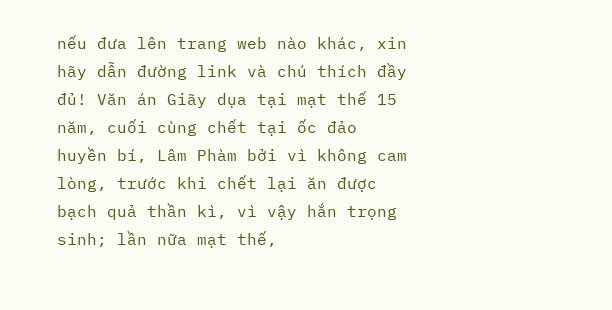nếu đưa lên trang web nào khác, xin hãy dẫn đường link và chú thích đầy đủ! Văn án Giãy dụa tại mạt thế 15 năm, cuối cùng chết tại ốc đảo huyền bí, Lâm Phàm bởi vì không cam lòng, trước khi chết lại ăn được bạch quả thần kì, vì vậy hắn trọng sinh; lần nữa mạt thế,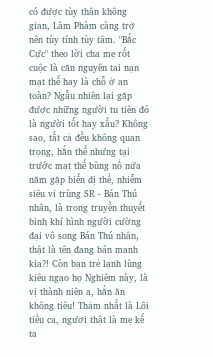có được tùy thân không gian, Lâm Phàm càng trở nên tùy tính tùy tâm. "Bắc Cực" theo lời cha mẹ rốt cuộc là căn nguyên tai nạn mạt thế hay là chỗ ở an toàn? Ngẫu nhiên lại gặp được những người tu tiên đó là người tốt hay xấu? Không sao, tất cả đều không quan trọng, hắn thế nhưng tại trước mạt thế bùng nổ nửa năm gặp biến dị thể, nhiễm siêu vi trùng SR - Bán Thú nhân, là trong truyền thuyết binh khí hình người cường đại vô song Bán Thú nhân, thật là tên đang bán manh kia?! Còn bạn trẻ lạnh lùng kiêu ngạo họ Nghiêm này, là vị thành niên a, hắn ăn không tiêu! Thảm nhất là Lôi tiểu ca, ngươi thật là mẹ kế ta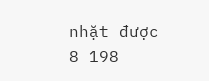nhặt được
8 198